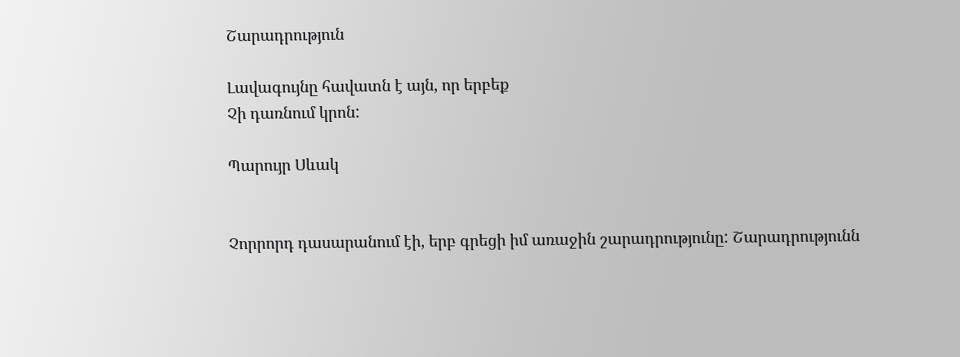Շարադրություն

Լավագույնը հավատն է այն, որ երբեք
Չի դառնում կրոն:

Պարույր Սևակ


Չորրորդ դասարանում էի, երբ գրեցի իմ առաջին շարադրությունը: Շարադրությունն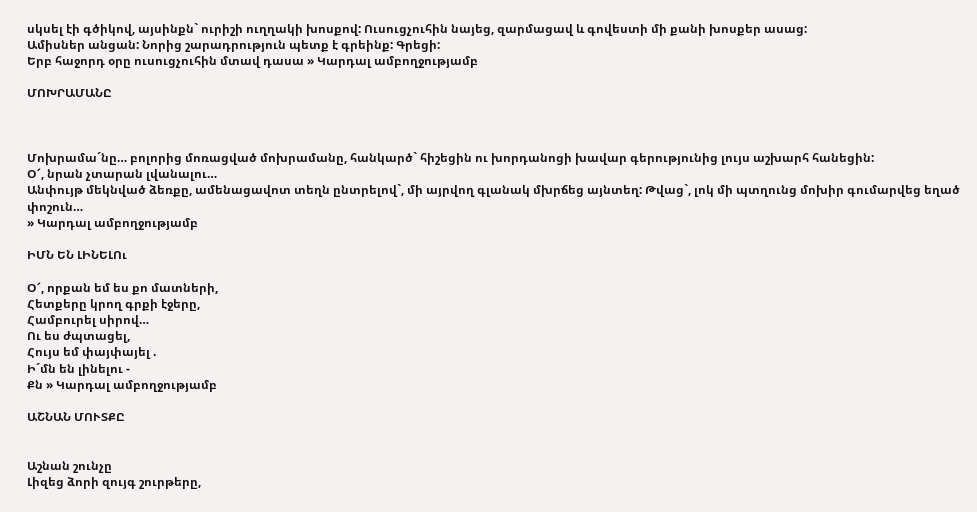սկսել էի գծիկով, այսինքն` ուրիշի ուղղակի խոսքով: Ուսուցչուհին նայեց, զարմացավ և գովեստի մի քանի խոսքեր ասաց:
Ամիսներ անցան: Նորից շարադրություն պետք է գրեինք: Գրեցի:
Երբ հաջորդ օրը ուսուցչուհին մտավ դասա » Կարդալ ամբողջությամբ

ՄՈԽՐԱՄԱՆԸ



Մոխրամա´նը… բոլորից մոռացված մոխրամանը, հանկարծ` հիշեցին ու խորդանոցի խավար գերությունից լույս աշխարհ հանեցին:
Օ՜, նրան չտարան լվանալու…
Անփույթ մեկնված ձեռքը, ամենացավոտ տեղն ընտրելով`, մի այրվող գլանակ մխրճեց այնտեղ: Թվաց`, լոկ մի պտղունց մոխիր գումարվեց եղած փոշուն…
» Կարդալ ամբողջությամբ

ԻՄՆ ԵՆ ԼԻՆԵԼՈւ

Օ՜, որքան եմ ես քո մատների,
Հետքերը կրող գրքի էջերը,
Համբուրել սիրով…
Ու ես ժպտացել,
Հույս եմ փայփայել .
Ի´մն են լինելու -
Քն » Կարդալ ամբողջությամբ

ԱՇՆԱՆ ՄՈՒՏՔԸ


Աշնան շունչը
Լիզեց ձորի զույգ շուրթերը,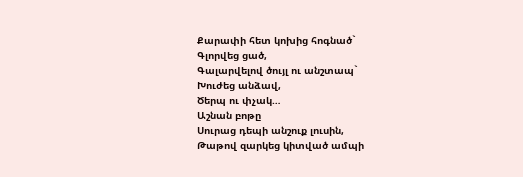Քարափի հետ կոխից հոգնած`
Գլորվեց ցած,
Գալարվելով ծույլ ու անշտապ`
Խուժեց անձավ,
Ծերպ ու փչակ…
Աշնան բոթը
Սուրաց դեպի անշուք լուսին,
Թաթով զարկեց կիտված ամպի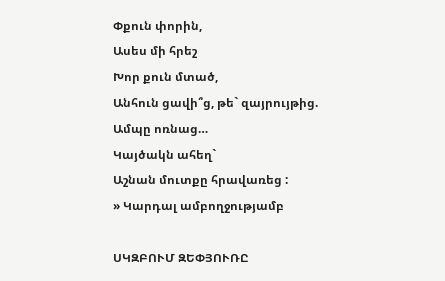Փքուն փորին,
Ասես մի հրեշ
Խոր քուն մտած,
Անհուն ցավի՞ց, թե` զայրույթից.
Ամպը ոռնաց…
Կայծակն ահեղ`
Աշնան մուտքը հրավառեց :
» Կարդալ ամբողջությամբ

ՍԿԶԲՈՒՄ ԶԵՓՅՈՒՌԸ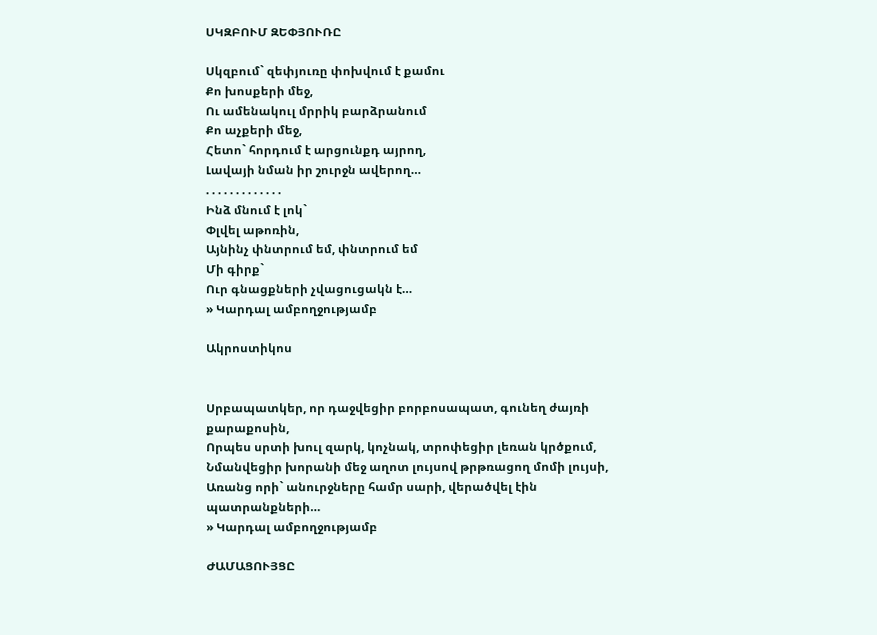ՍԿԶԲՈՒՄ ԶԵՓՅՈՒՌԸ

Սկզբում` զեփյուռը փոխվում է քամու
Քո խոսքերի մեջ,
Ու ամենակուլ մրրիկ բարձրանում
Քո աչքերի մեջ,
Հետո` հորդում է արցունքդ այրող,
Լավայի նման իր շուրջն ավերող…
. . . . . . . . . . . . .
Ինձ մնում է լոկ`
Փլվել աթոռին,
Այնինչ փնտրում եմ, փնտրում եմ
Մի գիրք`
Ուր գնացքների չվացուցակն է…
» Կարդալ ամբողջությամբ

Ակրոստիկոս


Սրբապատկեր, որ դաջվեցիր բորբոսապատ, գունեղ ժայռի քարաքոսին,
Որպես սրտի խուլ զարկ, կոչնակ, տրոփեցիր լեռան կրծքում,
Նմանվեցիր խորանի մեջ աղոտ լույսով թրթռացող մոմի լույսի,
Առանց որի` անուրջները համր սարի, վերածվել էին պատրանքների…
» Կարդալ ամբողջությամբ

ԺԱՄԱՑՈՒՅՑԸ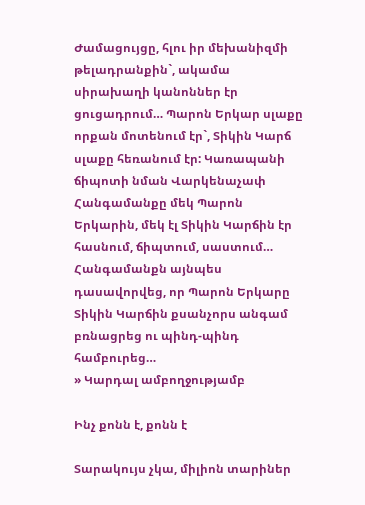Ժամացույցը, հլու իր մեխանիզմի թելադրանքին`, ակամա սիրախաղի կանոններ էր ցուցադրում… Պարոն Երկար սլաքը որքան մոտենում էր`, Տիկին Կարճ սլաքը հեռանում էր: Կառապանի ճիպոտի նման Վարկենաչափ Հանգամանքը մեկ Պարոն Երկարին, մեկ էլ Տիկին Կարճին էր հասնում, ճիպտում, սաստում…
Հանգամանքն այնպես դասավորվեց, որ Պարոն Երկարը Տիկին Կարճին քսանչորս անգամ բռնացրեց ու պինդ-պինդ համբուրեց…
» Կարդալ ամբողջությամբ

Ինչ քոնն է, քոնն է

Տարակույս չկա, միլիոն տարիներ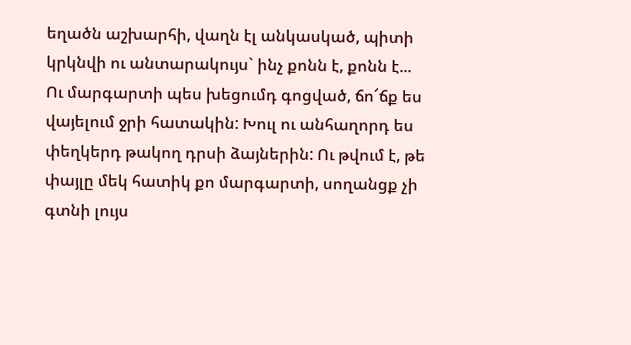եղածն աշխարհի, վաղն էլ անկասկած, պիտի կրկնվի ու անտարակույս` ինչ քոնն է, քոնն է...
Ու մարգարտի պես խեցումդ գոցված, ճո՜ճք ես վայելում ջրի հատակին: Խուլ ու անհաղորդ ես փեղկերդ թակող դրսի ձայներին: Ու թվում է, թե փայլը մեկ հատիկ քո մարգարտի, սողանցք չի գտնի լույս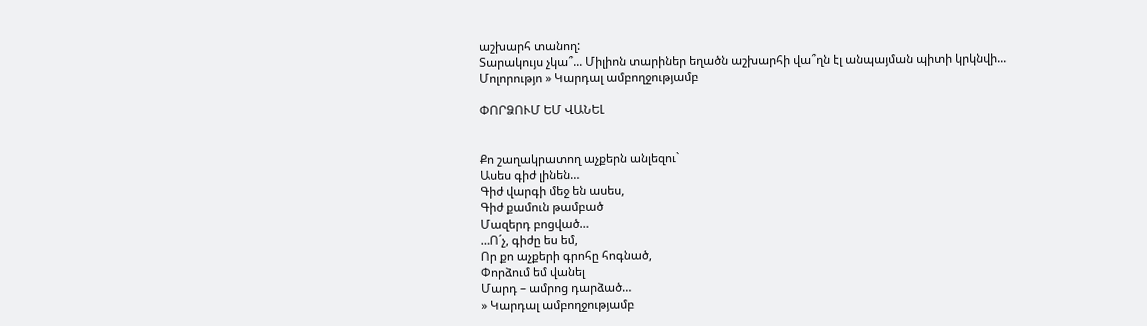աշխարհ տանող:
Տարակույս չկա՞... Միլիոն տարիներ եղածն աշխարհի վա՞ղն էլ անպայման պիտի կրկնվի...
Մոլորությո » Կարդալ ամբողջությամբ

ՓՈՐՁՈՒՄ ԵՄ ՎԱՆԵԼ


Քո շաղակրատող աչքերն անլեզու`
Ասես գիժ լինեն…
Գիժ վարգի մեջ են ասես,
Գիժ քամուն թամբած
Մազերդ բոցված…
…Ո´չ, գիժը ես եմ,
Որ քո աչքերի գրոհը հոգնած,
Փորձում եմ վանել
Մարդ – ամրոց դարձած…
» Կարդալ ամբողջությամբ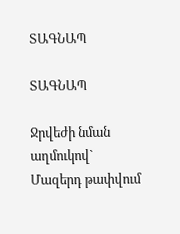ՏԱԳՆԱՊ

ՏԱԳՆԱՊ

Ջրվեժի նման աղմուկով`
Մազերդ թափվում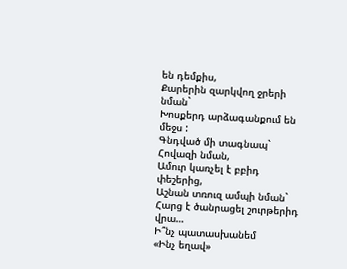են դեմքիս,
Քարերին զարկվող ջրերի նման`
Խոսքերդ արձագանքում են մեջս :
Գնդված մի տագնապ`
Հովազի նման,
Ամուր կառչել է բբիդ փեշերից,
Աշնան տռուզ ամպի նման`
Հարց է ծանրացել շուրթերիդ վրա…
Ի՞նչ պատասխանեմ
«Ինչ եղավ»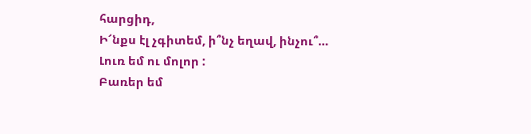հարցիդ,
Ի՜նքս էլ չգիտեմ, ի՞նչ եղավ, ինչու՞…
Լուռ եմ ու մոլոր :
Բառեր եմ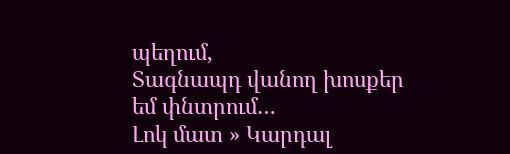պեղում,
Տագնապդ վանող խոսքեր եմ փնտրում…
Լոկ մատ » Կարդալ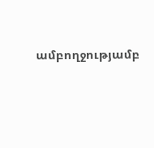ամբողջությամբ